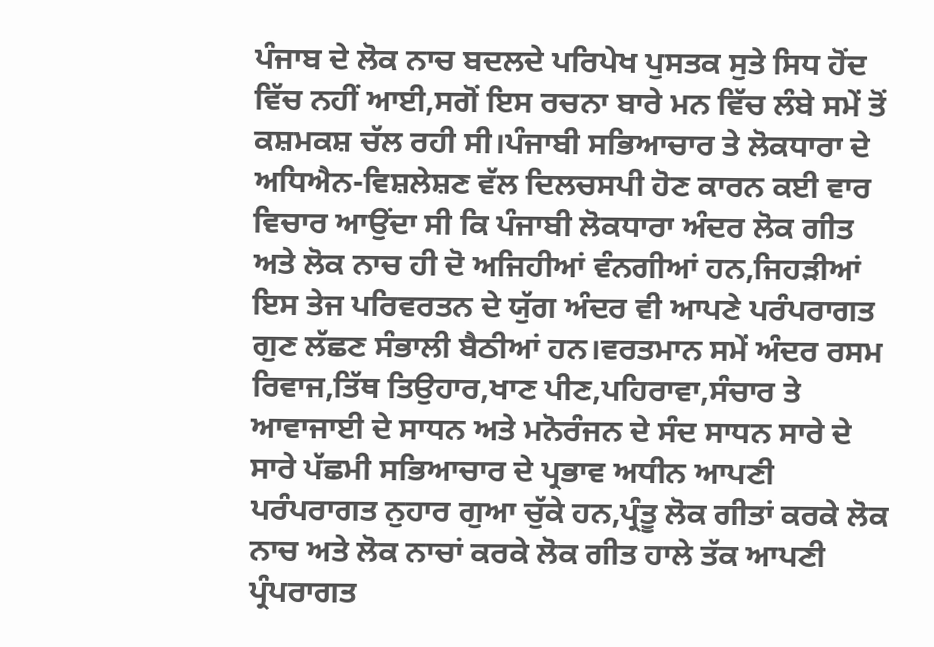ਪੰਜਾਬ ਦੇ ਲੋਕ ਨਾਚ ਬਦਲਦੇ ਪਰਿਪੇਖ ਪੁਸਤਕ ਸੁਤੇ ਸਿਧ ਹੋਂਦ ਵਿੱਚ ਨਹੀਂ ਆਈ,ਸਗੋਂ ਇਸ ਰਚਨਾ ਬਾਰੇ ਮਨ ਵਿੱਚ ਲੰਬੇ ਸਮੇਂ ਤੋਂ ਕਸ਼ਮਕਸ਼ ਚੱਲ ਰਹੀ ਸੀ।ਪੰਜਾਬੀ ਸਭਿਆਚਾਰ ਤੇ ਲੋਕਧਾਰਾ ਦੇ ਅਧਿਐਨ-ਵਿਸ਼ਲੇਸ਼ਣ ਵੱਲ ਦਿਲਚਸਪੀ ਹੋਣ ਕਾਰਨ ਕਈ ਵਾਰ ਵਿਚਾਰ ਆਉਂਦਾ ਸੀ ਕਿ ਪੰਜਾਬੀ ਲੋਕਧਾਰਾ ਅੰਦਰ ਲੋਕ ਗੀਤ ਅਤੇ ਲੋਕ ਨਾਚ ਹੀ ਦੋ ਅਜਿਹੀਆਂ ਵੰਨਗੀਆਂ ਹਨ,ਜਿਹੜੀਆਂ ਇਸ ਤੇਜ ਪਰਿਵਰਤਨ ਦੇ ਯੁੱਗ ਅੰਦਰ ਵੀ ਆਪਣੇ ਪਰੰਪਰਾਗਤ ਗੁਣ ਲੱਛਣ ਸੰਭਾਲੀ ਬੈਠੀਆਂ ਹਨ।ਵਰਤਮਾਨ ਸਮੇਂ ਅੰਦਰ ਰਸਮ ਰਿਵਾਜ,ਤਿੱਥ ਤਿਉਹਾਰ,ਖਾਣ ਪੀਣ,ਪਹਿਰਾਵਾ,ਸੰਚਾਰ ਤੇ ਆਵਾਜਾਈ ਦੇ ਸਾਧਨ ਅਤੇ ਮਨੋਰੰਜਨ ਦੇ ਸੰਦ ਸਾਧਨ ਸਾਰੇ ਦੇ ਸਾਰੇ ਪੱਛਮੀ ਸਭਿਆਚਾਰ ਦੇ ਪ੍ਰਭਾਵ ਅਧੀਨ ਆਪਣੀ ਪਰੰਪਰਾਗਤ ਨੁਹਾਰ ਗੁਆ ਚੁੱਕੇ ਹਨ,ਪ੍ਰੰਤੂ ਲੋਕ ਗੀਤਾਂ ਕਰਕੇ ਲੋਕ ਨਾਚ ਅਤੇ ਲੋਕ ਨਾਚਾਂ ਕਰਕੇ ਲੋਕ ਗੀਤ ਹਾਲੇ ਤੱਕ ਆਪਣੀ ਪ੍ਰੰਪਰਾਗਤ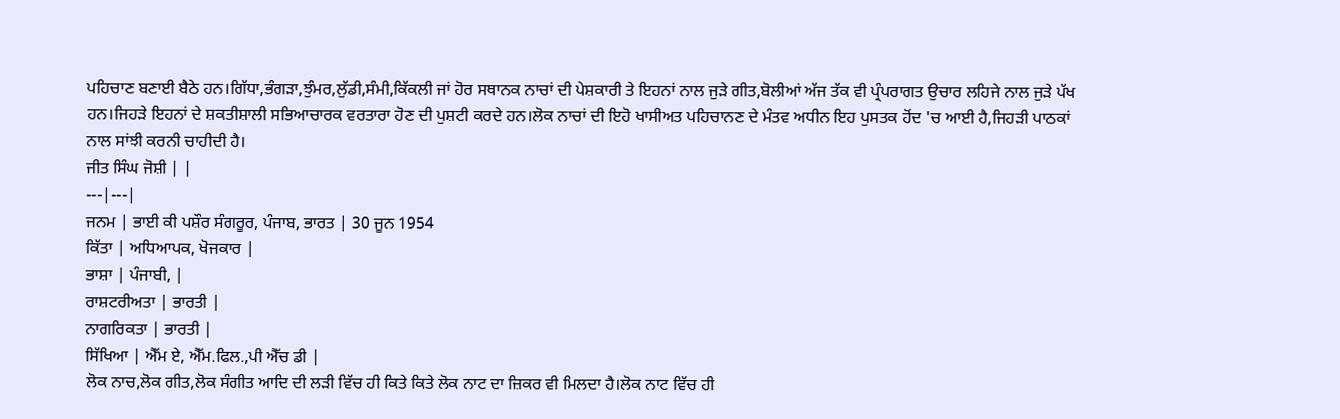ਪਹਿਚਾਣ ਬਣਾਈ ਬੈਠੇ ਹਨ।ਗਿੱਧਾ,ਭੰਗੜਾ,ਝੁੰਮਰ,ਲੁੱਡੀ,ਸੰਮੀ,ਕਿੱਕਲੀ ਜਾਂ ਹੋਰ ਸਥਾਨਕ ਨਾਚਾਂ ਦੀ ਪੇਸ਼ਕਾਰੀ ਤੇ ਇਹਨਾਂ ਨਾਲ ਜੁੜੇ ਗੀਤ,ਬੋਲੀਆਂ ਅੱਜ ਤੱਕ ਵੀ ਪ੍ਰੰਪਰਾਗਤ ਉਚਾਰ ਲਹਿਜੇ ਨਾਲ ਜੁੜੇ ਪੱਖ ਹਨ।ਜਿਹੜੇ ਇਹਨਾਂ ਦੇ ਸ਼ਕਤੀਸ਼ਾਲੀ ਸਭਿਆਚਾਰਕ ਵਰਤਾਰਾ ਹੋਣ ਦੀ ਪੁਸ਼ਟੀ ਕਰਦੇ ਹਨ।ਲੋਕ ਨਾਚਾਂ ਦੀ ਇਹੋ ਖਾਸੀਅਤ ਪਹਿਚਾਨਣ ਦੇ ਮੰਤਵ ਅਧੀਨ ਇਹ ਪੁਸਤਕ ਹੋਂਦ 'ਚ ਆਈ ਹੈ,ਜਿਹੜੀ ਪਾਠਕਾਂ ਨਾਲ ਸਾਂਝੀ ਕਰਨੀ ਚਾਹੀਦੀ ਹੈ।
ਜੀਤ ਸਿੰਘ ਜੋਸ਼ੀ | |
---|---|
ਜਨਮ | ਭਾਈ ਕੀ ਪਸ਼ੌਰ ਸੰਗਰੂਰ, ਪੰਜਾਬ, ਭਾਰਤ | 30 ਜੂਨ 1954
ਕਿੱਤਾ | ਅਧਿਆਪਕ, ਖੋਜਕਾਰ |
ਭਾਸ਼ਾ | ਪੰਜਾਬੀ, |
ਰਾਸ਼ਟਰੀਅਤਾ | ਭਾਰਤੀ |
ਨਾਗਰਿਕਤਾ | ਭਾਰਤੀ |
ਸਿੱਖਿਆ | ਐੱਮ ਏ, ਐੱਮ.ਫਿਲ.,ਪੀ ਐੱਚ ਡੀ |
ਲੋਕ ਨਾਚ,ਲੋਕ ਗੀਤ,ਲੋਕ ਸੰਗੀਤ ਆਦਿ ਦੀ ਲੜੀ ਵਿੱਚ ਹੀ ਕਿਤੇ ਕਿਤੇ ਲੋਕ ਨਾਟ ਦਾ ਜ਼ਿਕਰ ਵੀ ਮਿਲਦਾ ਹੈ।ਲੋਕ ਨਾਟ ਵਿੱਚ ਹੀ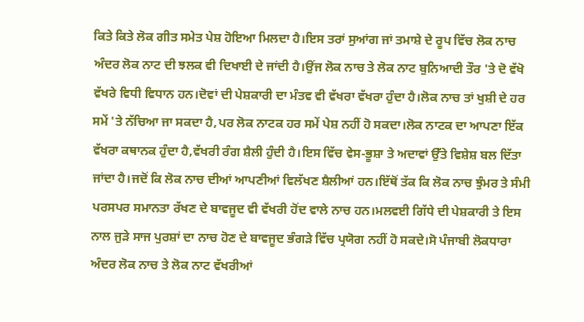ਕਿਤੇ ਕਿਤੇ ਲੋਕ ਗੀਤ ਸਮੇਤ ਪੇਸ਼ ਹੋਇਆ ਮਿਲਦਾ ਹੈ।ਇਸ ਤਰਾਂ ਸੁਆਂਗ ਜਾਂ ਤਮਾਸ਼ੇ ਦੇ ਰੂਪ ਵਿੱਚ ਲੋਕ ਨਾਚ ਅੰਦਰ ਲੋਕ ਨਾਟ ਦੀ ਝਲਕ ਵੀ ਦਿਖਾਈ ਦੇ ਜਾਂਦੀ ਹੈ।ਉਂਜ ਲੋਕ ਨਾਚ ਤੇ ਲੋਕ ਨਾਟ ਬੁਨਿਆਦੀ ਤੌਰ 'ਤੇ ਦੋ ਵੱਖੋ ਵੱਖਰੇ ਵਿਧੀ ਵਿਧਾਨ ਹਨ।ਦੋਵਾਂ ਦੀ ਪੇਸ਼ਕਾਰੀ ਦਾ ਮੰਤਵ ਵੀ ਵੱਖਰਾ ਵੱਖਰਾ ਹੁੰਦਾ ਹੈ।ਲੋਕ ਨਾਚ ਤਾਂ ਖੁਸ਼ੀ ਦੇ ਹਰ ਸਮੇਂ 'ਤੇ ਨੱਚਿਆ ਜਾ ਸਕਦਾ ਹੈ,ਪਰ ਲੋਕ ਨਾਟਕ ਹਰ ਸਮੇਂ ਪੇਸ਼ ਨਹੀਂ ਹੋ ਸਕਦਾ।ਲੋਕ ਨਾਟਕ ਦਾ ਆਪਣਾ ਇੱਕ ਵੱਖਰਾ ਕਥਾਨਕ ਹੁੰਦਾ ਹੈ,ਵੱਖਰੀ ਰੰਗ ਸ਼ੈਲੀ ਹੁੰਦੀ ਹੈ।ਇਸ ਵਿੱਚ ਵੇਸ-ਭੂਸ਼ਾ ਤੇ ਅਦਾਵਾਂ ਉੱਤੇ ਵਿਸ਼ੇਸ਼ ਬਲ ਦਿੱਤਾ ਜਾਂਦਾ ਹੈ।ਜਦੋਂ ਕਿ ਲੋਕ ਨਾਚ ਦੀਆਂ ਆਪਣੀਆਂ ਵਿਲੱਖਣ ਸ਼ੈਲੀਆਂ ਹਨ।ਇੱਥੋਂ ਤੱਕ ਕਿ ਲੋਕ ਨਾਚ ਝੁੰਮਰ ਤੇ ਸੰਮੀ ਪਰਸਪਰ ਸਮਾਨਤਾ ਰੱਖਣ ਦੇ ਬਾਵਜੂਦ ਵੀ ਵੱਖਰੀ ਹੋਂਦ ਵਾਲੇ ਨਾਚ ਹਨ।ਮਲਵਈ ਗਿੱਧੇ ਦੀ ਪੇਸ਼ਕਾਰੀ ਤੇ ਇਸ ਨਾਲ ਜੁੜੇ ਸਾਜ ਪੁਰਸ਼ਾਂ ਦਾ ਨਾਚ ਹੋਣ ਦੇ ਬਾਵਜੂਦ ਭੰਗੜੇ ਵਿੱਚ ਪ੍ਰਯੋਗ ਨਹੀਂ ਹੋ ਸਕਦੇ।ਸੋ ਪੰਜਾਬੀ ਲੋਕਧਾਰਾ ਅੰਦਰ ਲੋਕ ਨਾਚ ਤੇ ਲੋਕ ਨਾਟ ਵੱਖਰੀਆਂ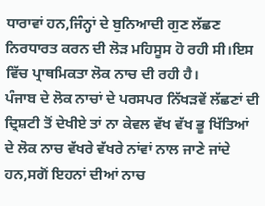ਧਾਰਾਵਾਂ ਹਨ,ਜਿੰਨ੍ਹਾਂ ਦੇ ਬੁਨਿਆਦੀ ਗੁਣ ਲੱਛਣ ਨਿਰਧਾਰਤ ਕਰਨ ਦੀ ਲੋੜ ਮਹਿਸੂਸ ਹੋ ਰਹੀ ਸੀ।ਇਸ ਵਿੱਚ ਪ੍ਰਾਥਮਿਕਤਾ ਲੋਕ ਨਾਚ ਦੀ ਰਹੀ ਹੈ।
ਪੰਜਾਬ ਦੇ ਲੋਕ ਨਾਚਾਂ ਦੇ ਪਰਸਪਰ ਨਿੱਖੜਵੇਂ ਲੱਛਣਾਂ ਦੀ ਦ੍ਰਿਸ਼ਟੀ ਤੋਂ ਦੇਖੀਏ ਤਾਂ ਨਾ ਕੇਵਲ ਵੱਖ ਵੱਖ ਭੂ ਖਿੱਤਿਆਂ ਦੇ ਲੋਕ ਨਾਚ ਵੱਖਰੇ ਵੱਖਰੇ ਨਾਂਵਾਂ ਨਾਲ ਜਾਣੇ ਜਾਂਦੇ ਹਨ,ਸਗੋਂ ਇਹਨਾਂ ਦੀਆਂ ਨਾਚ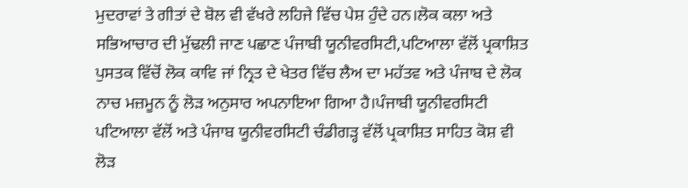ਮੁਦਰਾਵਾਂ ਤੇ ਗੀਤਾਂ ਦੇ ਬੋਲ ਵੀ ਵੱਖਰੇ ਲਹਿਜੇ ਵਿੱਚ ਪੇਸ਼ ਹੁੰਦੇ ਹਨ।ਲੋਕ ਕਲਾ ਅਤੇ ਸਭਿਆਚਾਰ ਦੀ ਮੁੱਢਲੀ ਜਾਣ ਪਛਾਣ ਪੰਜਾਬੀ ਯੂਨੀਵਰਸਿਟੀ,ਪਟਿਆਲਾ ਵੱਲੋਂ ਪ੍ਰਕਾਸ਼ਿਤ ਪੁਸਤਕ ਵਿੱਚੋਂ ਲੋਕ ਕਾਵਿ ਜਾਂ ਨ੍ਰਿਤ ਦੇ ਖੇਤਰ ਵਿੱਚ ਲੈਅ ਦਾ ਮਹੱਤਵ ਅਤੇ ਪੰਜਾਬ ਦੇ ਲੋਕ ਨਾਚ ਮਜ਼ਮੂਨ ਨੂੰ ਲੋੜ ਅਨੁਸਾਰ ਅਪਨਾਇਆ ਗਿਆ ਹੈ।ਪੰਜਾਬੀ ਯੂਨੀਵਰਸਿਟੀ ਪਟਿਆਲਾ ਵੱਲੋਂ ਅਤੇ ਪੰਜਾਬ ਯੂਨੀਵਰਸਿਟੀ ਚੰਡੀਗੜ੍ਹ ਵੱਲੋਂ ਪ੍ਰਕਾਸ਼ਿਤ ਸਾਹਿਤ ਕੋਸ਼ ਵੀ ਲੋੜ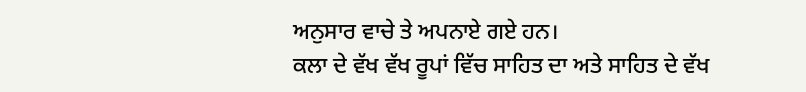ਅਨੁਸਾਰ ਵਾਚੇ ਤੇ ਅਪਨਾਏ ਗਏ ਹਨ।
ਕਲਾ ਦੇ ਵੱਖ ਵੱਖ ਰੂਪਾਂ ਵਿੱਚ ਸਾਹਿਤ ਦਾ ਅਤੇ ਸਾਹਿਤ ਦੇ ਵੱਖ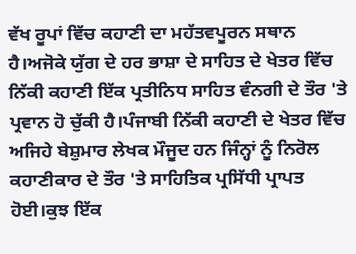ਵੱਖ ਰੂਪਾਂ ਵਿੱਚ ਕਹਾਣੀ ਦਾ ਮਹੱਤਵਪੂਰਨ ਸਥਾਨ ਹੈ।ਅਜੋਕੇ ਯੁੱਗ ਦੇ ਹਰ ਭਾਸ਼ਾ ਦੇ ਸਾਹਿਤ ਦੇ ਖੇਤਰ ਵਿੱਚ ਨਿੱਕੀ ਕਹਾਣੀ ਇੱਕ ਪ੍ਰਤੀਨਿਧ ਸਾਹਿਤ ਵੰਨਗੀ ਦੇ ਤੌਰ 'ਤੇ ਪ੍ਰਵਾਨ ਹੋ ਚੁੱਕੀ ਹੈ।ਪੰਜਾਬੀ ਨਿੱਕੀ ਕਹਾਣੀ ਦੇ ਖੇਤਰ ਵਿੱਚ ਅਜਿਹੇ ਬੇਸ਼ੁਮਾਰ ਲੇਖਕ ਮੌਜੂਦ ਹਨ ਜਿੰਨ੍ਹਾਂ ਨੂੰ ਨਿਰੋਲ ਕਹਾਣੀਕਾਰ ਦੇ ਤੌਰ 'ਤੇ ਸਾਹਿਤਿਕ ਪ੍ਰਸਿੱਧੀ ਪ੍ਰਾਪਤ ਹੋਈ।ਕੁਝ ਇੱਕ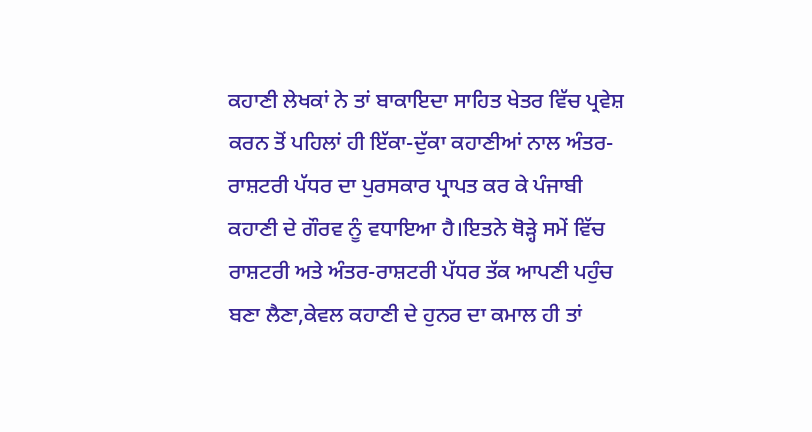ਕਹਾਣੀ ਲੇਖਕਾਂ ਨੇ ਤਾਂ ਬਾਕਾਇਦਾ ਸਾਹਿਤ ਖੇਤਰ ਵਿੱਚ ਪ੍ਰਵੇਸ਼ ਕਰਨ ਤੋਂ ਪਹਿਲਾਂ ਹੀ ਇੱਕਾ-ਦੁੱਕਾ ਕਹਾਣੀਆਂ ਨਾਲ ਅੰਤਰ-ਰਾਸ਼ਟਰੀ ਪੱਧਰ ਦਾ ਪੁਰਸਕਾਰ ਪ੍ਰਾਪਤ ਕਰ ਕੇ ਪੰਜਾਬੀ ਕਹਾਣੀ ਦੇ ਗੌਰਵ ਨੂੰ ਵਧਾਇਆ ਹੈ।ਇਤਨੇ ਥੋੜ੍ਹੇ ਸਮੇਂ ਵਿੱਚ ਰਾਸ਼ਟਰੀ ਅਤੇ ਅੰਤਰ-ਰਾਸ਼ਟਰੀ ਪੱਧਰ ਤੱਕ ਆਪਣੀ ਪਹੁੰਚ ਬਣਾ ਲੈਣਾ,ਕੇਵਲ ਕਹਾਣੀ ਦੇ ਹੁਨਰ ਦਾ ਕਮਾਲ ਹੀ ਤਾਂ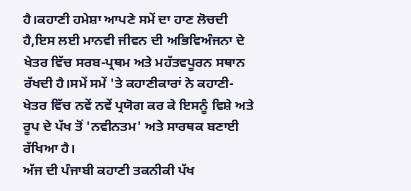ਹੈ।ਕਹਾਣੀ ਹਮੇਸ਼ਾ ਆਪਣੇ ਸਮੇਂ ਦਾ ਹਾਣ ਲੋਚਦੀ ਹੈ,ਇਸ ਲਈ ਮਾਨਵੀ ਜੀਵਨ ਦੀ ਅਭਿਵਿਅੰਜਨਾ ਦੇ ਖੇਤਰ ਵਿੱਚ ਸਰਬ-ਪ੍ਰਥਮ ਅਤੇ ਮਹੱਤਵਪੂਰਨ ਸਥਾਨ ਰੱਖਦੀ ਹੈ।ਸਮੇਂ ਸਮੇਂ 'ਤੇ ਕਹਾਣੀਕਾਰਾਂ ਨੇ ਕਹਾਣੀ-ਖੇਤਰ ਵਿੱਚ ਨਵੇਂ ਨਵੇਂ ਪ੍ਰਯੋਗ ਕਰ ਕੇ ਇਸਨੂੰ ਵਿਸ਼ੇ ਅਤੇ ਰੂਪ ਦੇ ਪੱਖ ਤੋਂ 'ਨਵੀਨਤਮ' ਅਤੇ ਸਾਰਥਕ ਬਣਾਈ ਰੱਖਿਆ ਹੈ।
ਅੱਜ ਦੀ ਪੰਜਾਬੀ ਕਹਾਣੀ ਤਕਨੀਕੀ ਪੱਖ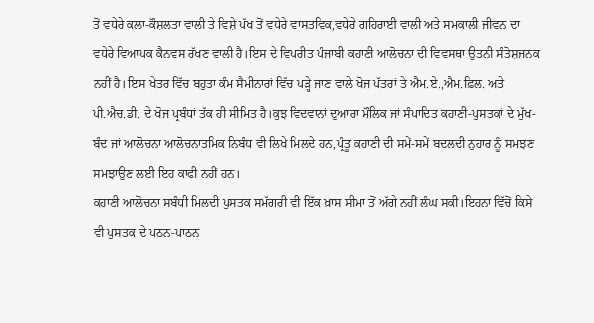ਤੋਂ ਵਧੇਰੇ ਕਲਾ-ਕੌਸ਼ਲਤਾ ਵਾਲੀ ਤੇ ਵਿਸ਼ੇ ਪੱਖ ਤੋਂ ਵਧੇਰੇ ਵਾਸਤਵਿਕ,ਵਧੇਰੇ ਗਹਿਰਾਈ ਵਾਲੀ ਅਤੇ ਸਮਕਾਲੀ ਜੀਵਨ ਦਾ ਵਧੇਰੇ ਵਿਆਪਕ ਕੈਨਵਸ ਰੱਖਣ ਵਾਲੀ ਹੈ।ਇਸ ਦੇ ਵਿਪਰੀਤ ਪੰਜਾਬੀ ਕਹਾਣੀ ਆਲੋਚਨਾ ਦੀ ਵਿਵਸਥਾ ਉਤਨੀ ਸੰਤੋਸ਼ਜਨਕ ਨਹੀਂ ਹੈ।ਇਸ ਖੇਤਰ ਵਿੱਚ ਬਹੁਤਾ ਕੰਮ ਸੈਮੀਨਾਰਾਂ ਵਿੱਚ ਪੜ੍ਹੇ ਜਾਣ ਵਾਲੇ ਖੋਜ ਪੱਤਰਾਂ ਤੇ ਐਮ.ਏ.,ਐਮ.ਫ਼ਿਲ. ਅਤੇ ਪੀ.ਐਚ.ਡੀ. ਦੇ ਖੋਜ ਪ੍ਰਬੰਧਾਂ ਤੱਕ ਹੀ ਸੀਮਿਤ ਹੈ।ਕੁਝ ਵਿਦਵਾਨਾਂ ਦੁਆਰਾ ਮੌਲਿਕ ਜਾਂ ਸੰਪਾਦਿਤ ਕਹਾਣੀ-ਪੁਸਤਕਾਂ ਦੇ ਮੁੱਖ-ਬੰਦ ਜਾਂ ਆਲੋਚਨਾ ਆਲੋਚਨਾਤਮਿਕ ਨਿਬੰਧ ਵੀ ਲਿਖੇ ਮਿਲਦੇ ਹਨ,ਪ੍ਰੰਤੂ ਕਹਾਣੀ ਦੀ ਸਮੇਂ-ਸਮੇਂ ਬਦਲਦੀ ਨੁਹਾਰ ਨੂੰ ਸਮਝਣ ਸਮਝਾਉਣ ਲਈ ਇਹ ਕਾਫੀ ਨਹੀਂ ਹਨ।
ਕਹਾਣੀ ਆਲੋਚਨਾ ਸਬੰਧੀ ਮਿਲਦੀ ਪੁਸਤਕ ਸਮੱਗਰੀ ਵੀ ਇੱਕ ਖ਼ਾਸ ਸੀਮਾ ਤੋਂ ਅੱਗੇ ਨਹੀਂ ਲੰਘ ਸਕੀ।ਇਹਨਾ ਵਿੱਚੋਂ ਕਿਸੇ ਵੀ ਪੁਸਤਕ ਦੇ ਪਠਨ-ਪਾਠਨ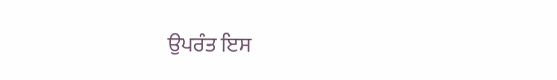ਉਪਰੰਤ ਇਸ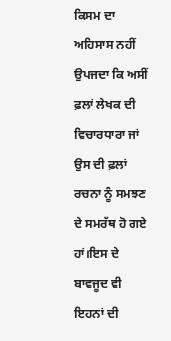ਕਿਸਮ ਦਾ ਅਹਿਸਾਸ ਨਹੀਂ ਉਪਜਦਾ ਕਿ ਅਸੀਂ ਫ਼ਲਾਂ ਲੇਖਕ ਦੀ ਵਿਚਾਰਧਾਰਾ ਜਾਂ ਉਸ ਦੀ ਫ਼ਲਾਂ ਰਚਨਾ ਨੂੰ ਸਮਝਣ ਦੇ ਸਮਰੱਥ ਹੋ ਗਏ ਹਾਂ।ਇਸ ਦੇ ਬਾਵਜੂਦ ਵੀ ਇਹਨਾਂ ਦੀ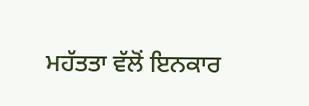ਮਹੱਤਤਾ ਵੱਲੋਂ ਇਨਕਾਰ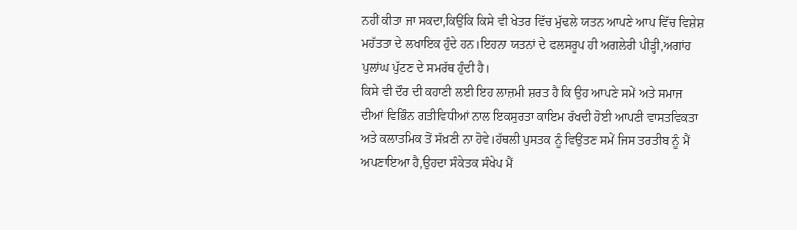ਨਹੀਂ ਕੀਤਾ ਜਾ ਸਕਦਾ,ਕਿਉਂਕਿ ਕਿਸੇ ਵੀ ਖੇਤਰ ਵਿੱਚ ਮੁੱਢਲੇ ਯਤਨ ਆਪਣੇ ਆਪ ਵਿੱਚ ਵਿਸ਼ੇਸ਼ ਮਹੱਤਤਾ ਦੇ ਲਖਾਇਕ ਹੁੰਦੇ ਹਨ।ਇਹਨਾ ਯਤਨਾਂ ਦੇ ਫਲਸਰੂਪ ਹੀ ਅਗਲੇਰੀ ਪੀੜ੍ਹੀ,ਅਗਾਂਹ ਪੁਲਾਂਘ ਪੁੱਟਣ ਦੇ ਸਮਰੱਥ ਹੁੰਦੀ ਹੈ।
ਕਿਸੇ ਵੀ ਦੌਰ ਦੀ ਕਹਾਣੀ ਲਈ ਇਹ ਲਾਜ਼ਮੀ ਸ਼ਰਤ ਹੈ ਕਿ ਉਹ ਆਪਣੇ ਸਮੇਂ ਅਤੇ ਸਮਾਜ ਦੀਆਂ ਵਿਭਿੰਨ ਗਤੀਵਿਧੀਆਂ ਨਾਲ ਇਕਸੁਰਤਾ ਕਾਇਮ ਰੱਖਦੀ ਹੋਈ ਆਪਣੀ ਵਾਸਤਵਿਕਤਾ ਅਤੇ ਕਲਾਤਮਿਕ ਤੋਂ ਸੱਖ਼ਣੀ ਨਾ ਹੋਵੇ।ਹੱਥਲੀ ਪੁਸਤਕ ਨੂੰ ਵਿਉਂਤਣ ਸਮੇਂ ਜਿਸ ਤਰਤੀਬ ਨੂੰ ਮੈਂ ਅਪਣਾਇਆ ਹੈ,ਉਹਦਾ ਸੰਕੇਤਕ ਸੰਖੇਪ ਮੈਂ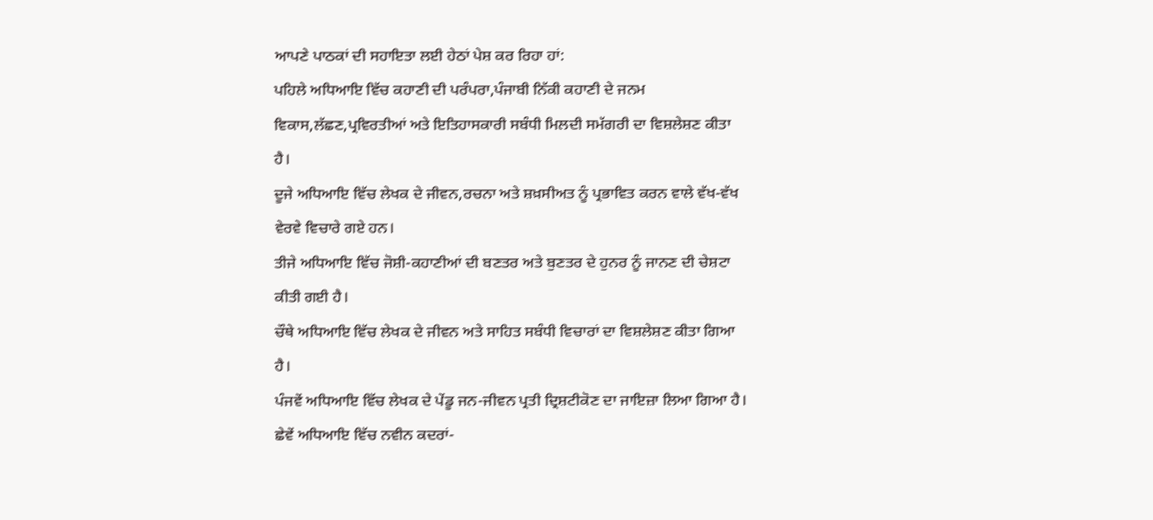ਆਪਣੇ ਪਾਠਕਾਂ ਦੀ ਸਹਾਇਤਾ ਲਈ ਹੇਠਾਂ ਪੇਸ਼ ਕਰ ਰਿਹਾ ਹਾਂ:
ਪਹਿਲੇ ਅਧਿਆਇ ਵਿੱਚ ਕਹਾਣੀ ਦੀ ਪਰੰਪਰਾ,ਪੰਜਾਬੀ ਨਿੱਕੀ ਕਹਾਣੀ ਦੇ ਜਨਮ ਵਿਕਾਸ,ਲੱਛਣ,ਪ੍ਰਵਿਰਤੀਆਂ ਅਤੇ ਇਤਿਹਾਸਕਾਰੀ ਸਬੰਧੀ ਮਿਲਦੀ ਸਮੱਗਰੀ ਦਾ ਵਿਸ਼ਲੇਸ਼ਣ ਕੀਤਾ ਹੈ।
ਦੂਜੇ ਅਧਿਆਇ ਵਿੱਚ ਲੇਖਕ ਦੇ ਜੀਵਨ,ਰਚਨਾ ਅਤੇ ਸ਼ਖ਼ਸੀਅਤ ਨੂੰ ਪ੍ਰਭਾਵਿਤ ਕਰਨ ਵਾਲੇ ਵੱਖ-ਵੱਖ ਵੇਰਵੇ ਵਿਚਾਰੇ ਗਏ ਹਨ।
ਤੀਜੇ ਅਧਿਆਇ ਵਿੱਚ ਜੋਸ਼ੀ-ਕਹਾਣੀਆਂ ਦੀ ਬਣਤਰ ਅਤੇ ਬੁਣਤਰ ਦੇ ਹੁਨਰ ਨੂੰ ਜਾਨਣ ਦੀ ਚੇਸ਼ਟਾ ਕੀਤੀ ਗਈ ਹੈ।
ਚੌਥੇ ਅਧਿਆਇ ਵਿੱਚ ਲੇਖਕ ਦੇ ਜੀਵਨ ਅਤੇ ਸਾਹਿਤ ਸਬੰਧੀ ਵਿਚਾਰਾਂ ਦਾ ਵਿਸ਼ਲੇਸ਼ਣ ਕੀਤਾ ਗਿਆ ਹੈ।
ਪੰਜਵੇਂ ਅਧਿਆਇ ਵਿੱਚ ਲੇਖਕ ਦੇ ਪੇਂਡੂ ਜਨ-ਜੀਵਨ ਪ੍ਰਤੀ ਦ੍ਰਿਸ਼ਟੀਕੋਣ ਦਾ ਜਾਇਜ਼ਾ ਲਿਆ ਗਿਆ ਹੈ।
ਛੇਵੇਂ ਅਧਿਆਇ ਵਿੱਚ ਨਵੀਨ ਕਦਰਾਂ-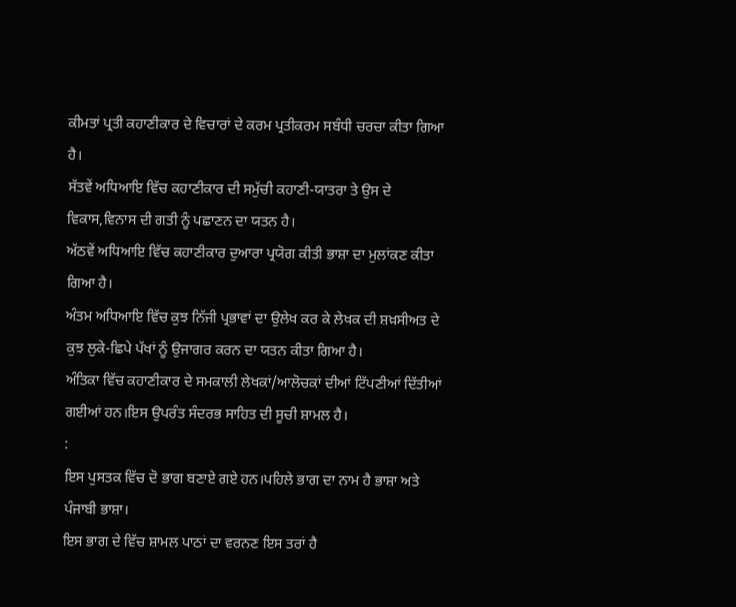ਕੀਮਤਾਂ ਪ੍ਰਤੀ ਕਹਾਣੀਕਾਰ ਦੇ ਵਿਚਾਰਾਂ ਦੇ ਕਰਮ ਪ੍ਰਤੀਕਰਮ ਸਬੰਧੀ ਚਰਚਾ ਕੀਤਾ ਗਿਆ ਹੈ।
ਸੱਤਵੇਂ ਅਧਿਆਇ ਵਿੱਚ ਕਹਾਣੀਕਾਰ ਦੀ ਸਮੁੱਚੀ ਕਹਾਣੀ-ਯਾਤਰਾ ਤੇ ਉਸ ਦੇ ਵਿਕਾਸ,ਵਿਨਾਸ ਦੀ ਗਤੀ ਨੂੰ ਪਛਾਣਨ ਦਾ ਯਤਨ ਹੈ।
ਅੱਠਵੇਂ ਅਧਿਆਇ ਵਿੱਚ ਕਹਾਣੀਕਾਰ ਦੁਆਰਾ ਪ੍ਰਯੋਗ ਕੀਤੀ ਭਾਸ਼ਾ ਦਾ ਮੁਲਾਂਕਣ ਕੀਤਾ ਗਿਆ ਹੈ।
ਅੰਤਮ ਅਧਿਆਇ ਵਿੱਚ ਕੁਝ ਨਿੱਜੀ ਪ੍ਰਭਾਵਾਂ ਦਾ ਉਲੇਖ ਕਰ ਕੇ ਲੇਖਕ ਦੀ ਸ਼ਖ਼ਸੀਅਤ ਦੇ ਕੁਝ ਲੁਕੇ-ਛਿਪੇ ਪੱਖਾਂ ਨੂੰ ਉਜਾਗਰ ਕਰਨ ਦਾ ਯਤਨ ਕੀਤਾ ਗਿਆ ਹੈ।
ਅੰਤਿਕਾ ਵਿੱਚ ਕਹਾਣੀਕਾਰ ਦੇ ਸਮਕਾਲੀ ਲੇਖਕਾਂ/ਆਲੋਚਕਾਂ ਦੀਆਂ ਟਿੱਪਣੀਆਂ ਦਿੱਤੀਆਂ ਗਈਆਂ ਹਨ।ਇਸ ਉਪਰੰਤ ਸੰਦਰਭ ਸਾਹਿਤ ਦੀ ਸੂਚੀ ਸ਼ਾਮਲ ਹੈ।
:
ਇਸ ਪੁਸਤਕ ਵਿੱਚ ਦੋ ਭਾਗ ਬਣਾਏ ਗਏ ਹਨ।ਪਹਿਲੇ ਭਾਗ ਦਾ ਨਾਮ ਹੈ ਭਾਸ਼ਾ ਅਤੇ ਪੰਜਾਬੀ ਭਾਸ਼ਾ।
ਇਸ ਭਾਗ ਦੇ ਵਿੱਚ ਸ਼ਾਮਲ ਪਾਠਾਂ ਦਾ ਵਰਨਣ ਇਸ ਤਰਾਂ ਹੈ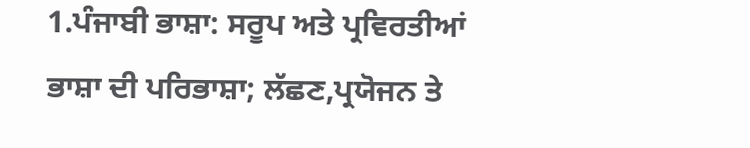1.ਪੰਜਾਬੀ ਭਾਸ਼ਾ: ਸਰੂਪ ਅਤੇ ਪ੍ਰਵਿਰਤੀਆਂ
ਭਾਸ਼ਾ ਦੀ ਪਰਿਭਾਸ਼ਾ; ਲੱਛਣ,ਪ੍ਰਯੋਜਨ ਤੇ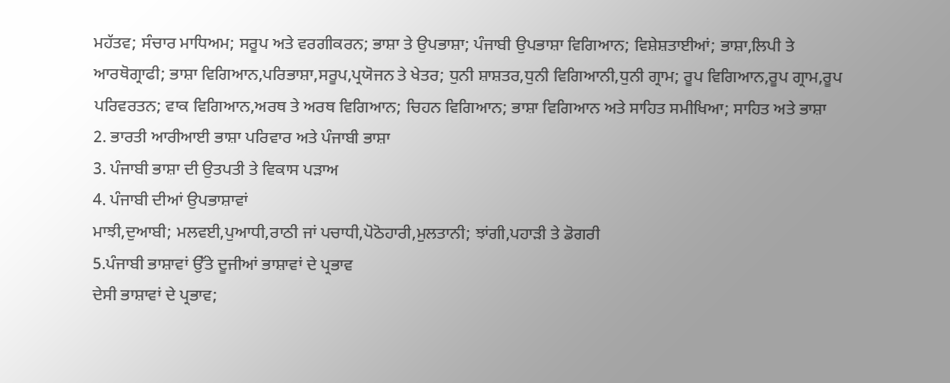ਮਹੱਤਵ; ਸੰਚਾਰ ਮਾਧਿਅਮ; ਸਰੂਪ ਅਤੇ ਵਰਗੀਕਰਨ; ਭਾਸ਼ਾ ਤੇ ਉਪਭਾਸ਼ਾ; ਪੰਜਾਬੀ ਉਪਭਾਸ਼ਾ ਵਿਗਿਆਨ; ਵਿਸ਼ੇਸ਼ਤਾਈਆਂ; ਭਾਸ਼ਾ,ਲਿਪੀ ਤੇ ਆਰਥੋਗ੍ਰਾਫੀ; ਭਾਸ਼ਾ ਵਿਗਿਆਨ,ਪਰਿਭਾਸ਼ਾ,ਸਰੂਪ,ਪ੍ਰਯੋਜਨ ਤੇ ਖੇਤਰ; ਧੁਨੀ ਸ਼ਾਸ਼ਤਰ,ਧੁਨੀ ਵਿਗਿਆਨੀ,ਧੁਨੀ ਗ੍ਰਾਮ; ਰੂਪ ਵਿਗਿਆਨ,ਰੂਪ ਗ੍ਰਾਮ,ਰੂਪ ਪਰਿਵਰਤਨ; ਵਾਕ ਵਿਗਿਆਨ,ਅਰਥ ਤੇ ਅਰਥ ਵਿਗਿਆਨ; ਚਿਹਨ ਵਿਗਿਆਨ; ਭਾਸ਼ਾ ਵਿਗਿਆਨ ਅਤੇ ਸਾਹਿਤ ਸਮੀਖਿਆ; ਸਾਹਿਤ ਅਤੇ ਭਾਸ਼ਾ
2. ਭਾਰਤੀ ਆਰੀਆਈ ਭਾਸ਼ਾ ਪਰਿਵਾਰ ਅਤੇ ਪੰਜਾਬੀ ਭਾਸ਼ਾ
3. ਪੰਜਾਬੀ ਭਾਸ਼ਾ ਦੀ ਉਤਪਤੀ ਤੇ ਵਿਕਾਸ ਪੜਾਅ
4. ਪੰਜਾਬੀ ਦੀਆਂ ਉਪਭਾਸ਼ਾਵਾਂ
ਮਾਝੀ,ਦੁਆਬੀ; ਮਲਵਈ,ਪੁਆਧੀ,ਰਾਠੀ ਜਾਂ ਪਚਾਧੀ,ਪੋਠੋਹਾਰੀ,ਮੁਲਤਾਨੀ; ਝਾਂਗੀ,ਪਹਾੜੀ ਤੇ ਡੋਗਰੀ
5.ਪੰਜਾਬੀ ਭਾਸ਼ਾਵਾਂ ਉੱਤੇ ਦੂਜੀਆਂ ਭਾਸ਼ਾਵਾਂ ਦੇ ਪ੍ਰਭਾਵ
ਦੇਸੀ ਭਾਸ਼ਾਵਾਂ ਦੇ ਪ੍ਰਭਾਵ;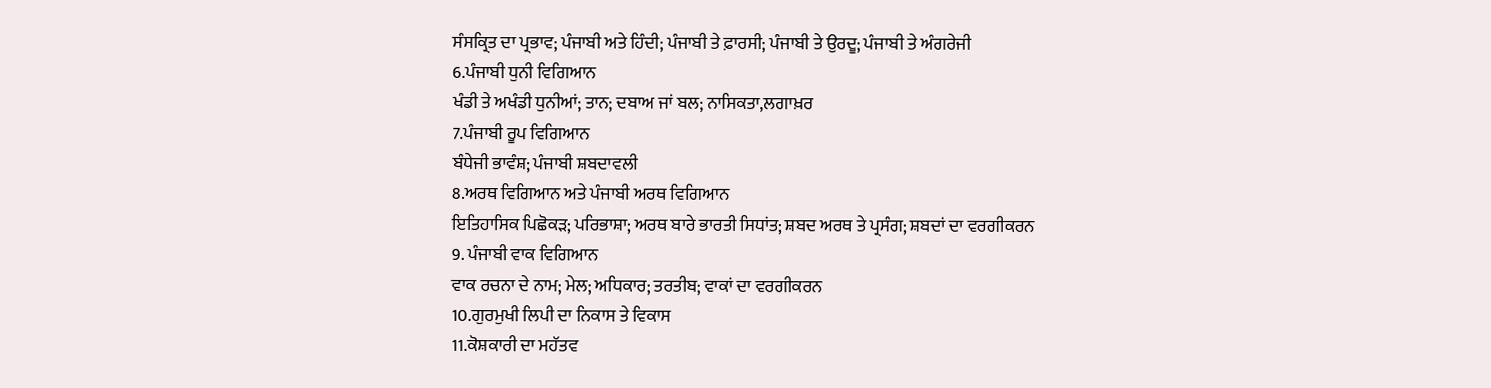ਸੰਸਕ੍ਰਿਤ ਦਾ ਪ੍ਰਭਾਵ; ਪੰਜਾਬੀ ਅਤੇ ਹਿੰਦੀ; ਪੰਜਾਬੀ ਤੇ ਫ਼ਾਰਸੀ; ਪੰਜਾਬੀ ਤੇ ਉਰਦੂ; ਪੰਜਾਬੀ ਤੇ ਅੰਗਰੇਜੀ
6.ਪੰਜਾਬੀ ਧੁਨੀ ਵਿਗਿਆਨ
ਖੰਡੀ ਤੇ ਅਖੰਡੀ ਧੁਨੀਆਂ; ਤਾਨ; ਦਬਾਅ ਜਾਂ ਬਲ; ਨਾਸਿਕਤਾ,ਲਗਾਖ਼ਰ
7.ਪੰਜਾਬੀ ਰੂਪ ਵਿਗਿਆਨ
ਬੰਧੇਜੀ ਭਾਵੰਸ਼; ਪੰਜਾਬੀ ਸ਼ਬਦਾਵਲੀ
8.ਅਰਥ ਵਿਗਿਆਨ ਅਤੇ ਪੰਜਾਬੀ ਅਰਥ ਵਿਗਿਆਨ
ਇਤਿਹਾਸਿਕ ਪਿਛੋਕੜ; ਪਰਿਭਾਸ਼ਾ; ਅਰਥ ਬਾਰੇ ਭਾਰਤੀ ਸਿਧਾਂਤ; ਸ਼ਬਦ ਅਰਥ ਤੇ ਪ੍ਰਸੰਗ; ਸ਼ਬਦਾਂ ਦਾ ਵਰਗੀਕਰਨ
9. ਪੰਜਾਬੀ ਵਾਕ ਵਿਗਿਆਨ
ਵਾਕ ਰਚਨਾ ਦੇ ਨਾਮ; ਮੇਲ; ਅਧਿਕਾਰ; ਤਰਤੀਬ; ਵਾਕਾਂ ਦਾ ਵਰਗੀਕਰਨ
10.ਗੁਰਮੁਖੀ ਲਿਪੀ ਦਾ ਨਿਕਾਸ ਤੇ ਵਿਕਾਸ
11.ਕੋਸ਼ਕਾਰੀ ਦਾ ਮਹੱਤਵ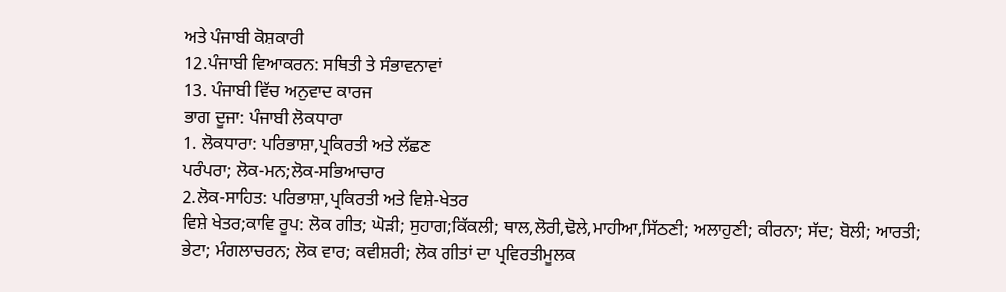ਅਤੇ ਪੰਜਾਬੀ ਕੋਸ਼ਕਾਰੀ
12.ਪੰਜਾਬੀ ਵਿਆਕਰਨ: ਸਥਿਤੀ ਤੇ ਸੰਭਾਵਨਾਵਾਂ
13. ਪੰਜਾਬੀ ਵਿੱਚ ਅਨੁਵਾਦ ਕਾਰਜ
ਭਾਗ ਦੂਜਾ: ਪੰਜਾਬੀ ਲੋਕਧਾਰਾ
1. ਲੋਕਧਾਰਾ: ਪਰਿਭਾਸ਼ਾ,ਪ੍ਰਕਿਰਤੀ ਅਤੇ ਲੱਛਣ
ਪਰੰਪਰਾ; ਲੋਕ-ਮਨ;ਲੋਕ-ਸਭਿਆਚਾਰ
2.ਲੋਕ-ਸਾਹਿਤ: ਪਰਿਭਾਸ਼ਾ,ਪ੍ਰਕਿਰਤੀ ਅਤੇ ਵਿਸ਼ੇ-ਖੇਤਰ
ਵਿਸ਼ੇ ਖੇਤਰ;ਕਾਵਿ ਰੂਪ: ਲੋਕ ਗੀਤ; ਘੋੜੀ; ਸੁਹਾਗ;ਕਿੱਕਲੀ; ਥਾਲ,ਲੋਰੀ,ਢੋਲੇ,ਮਾਹੀਆ,ਸਿੱਠਣੀ; ਅਲਾਹੁਣੀ; ਕੀਰਨਾ; ਸੱਦ; ਬੋਲੀ; ਆਰਤੀ; ਭੇਟਾ; ਮੰਗਲਾਚਰਨ; ਲੋਕ ਵਾਰ; ਕਵੀਸ਼ਰੀ; ਲੋਕ ਗੀਤਾਂ ਦਾ ਪ੍ਰਵਿਰਤੀਮੂਲਕ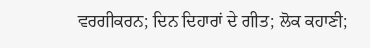ਵਰਗੀਕਰਨ; ਦਿਨ ਦਿਹਾਰਾਂ ਦੇ ਗੀਤ; ਲੋਕ ਕਹਾਣੀ;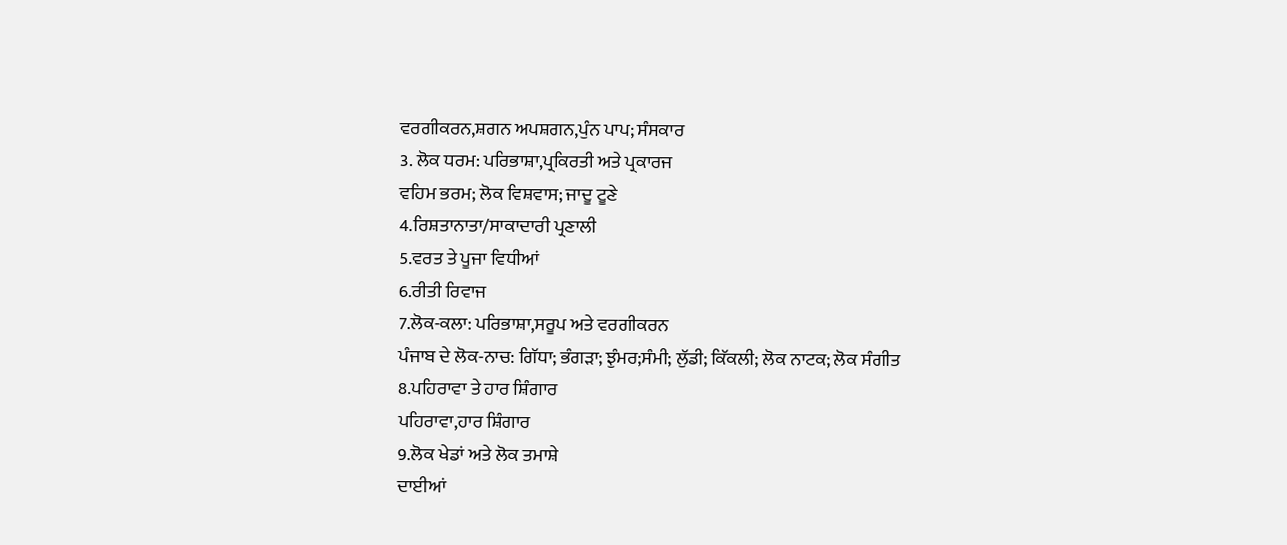ਵਰਗੀਕਰਨ,ਸ਼ਗਨ ਅਪਸ਼ਗਨ,ਪੁੰਨ ਪਾਪ; ਸੰਸਕਾਰ
3. ਲੋਕ ਧਰਮ: ਪਰਿਭਾਸ਼ਾ,ਪ੍ਰਕਿਰਤੀ ਅਤੇ ਪ੍ਰਕਾਰਜ
ਵਹਿਮ ਭਰਮ; ਲੋਕ ਵਿਸ਼ਵਾਸ; ਜਾਦੂ ਟੂਣੇ
4.ਰਿਸ਼ਤਾਨਾਤਾ/ਸਾਕਾਦਾਰੀ ਪ੍ਰਣਾਲੀ
5.ਵਰਤ ਤੇ ਪੂਜਾ ਵਿਧੀਆਂ
6.ਰੀਤੀ ਰਿਵਾਜ
7.ਲੋਕ-ਕਲਾ: ਪਰਿਭਾਸ਼ਾ,ਸਰੂਪ ਅਤੇ ਵਰਗੀਕਰਨ
ਪੰਜਾਬ ਦੇ ਲੋਕ-ਨਾਚ: ਗਿੱਧਾ; ਭੰਗੜਾ; ਝੁੰਮਰ;ਸੰਮੀ; ਲੁੱਡੀ; ਕਿੱਕਲੀ; ਲੋਕ ਨਾਟਕ; ਲੋਕ ਸੰਗੀਤ
8.ਪਹਿਰਾਵਾ ਤੇ ਹਾਰ ਸ਼ਿੰਗਾਰ
ਪਹਿਰਾਵਾ,ਹਾਰ ਸ਼ਿੰਗਾਰ
9.ਲੋਕ ਖੇਡਾਂ ਅਤੇ ਲੋਕ ਤਮਾਸ਼ੇ
ਦਾਈਆਂ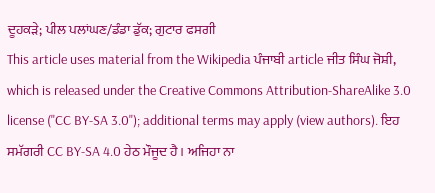ਦੂਹਕੜੇ; ਪੀਲ ਪਲਾਂਘਣ/ਡੰਡਾ ਡੁੱਕ; ਗੁਟਾਰ ਫਸਗੀ
This article uses material from the Wikipedia ਪੰਜਾਬੀ article ਜੀਤ ਸਿੰਘ ਜੋਸ਼ੀ, which is released under the Creative Commons Attribution-ShareAlike 3.0 license ("CC BY-SA 3.0"); additional terms may apply (view authors). ਇਹ ਸਮੱਗਰੀ CC BY-SA 4.0 ਹੇਠ ਮੌਜੂਦ ਹੈ। ਅਜਿਹਾ ਨਾ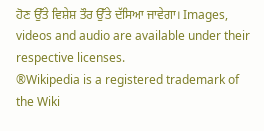ਹੋਣ ਉੱਤੇ ਵਿਸ਼ੇਸ਼ ਤੌਰ ਉੱਤੇ ਦੱਸਿਆ ਜਾਵੇਗਾ। Images, videos and audio are available under their respective licenses.
®Wikipedia is a registered trademark of the Wiki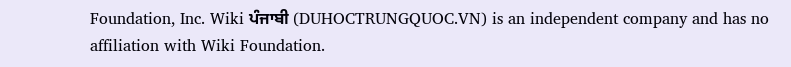Foundation, Inc. Wiki ਪੰਜਾਬੀ (DUHOCTRUNGQUOC.VN) is an independent company and has no affiliation with Wiki Foundation.